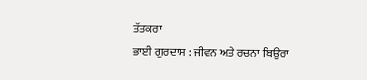ਤੱਤਕਰਾ
ਭਾਈ ਗੁਰਦਾਸ : ਜੀਵਨ ਅਤੇ ਰਚਨਾ ਬਿਉਰਾ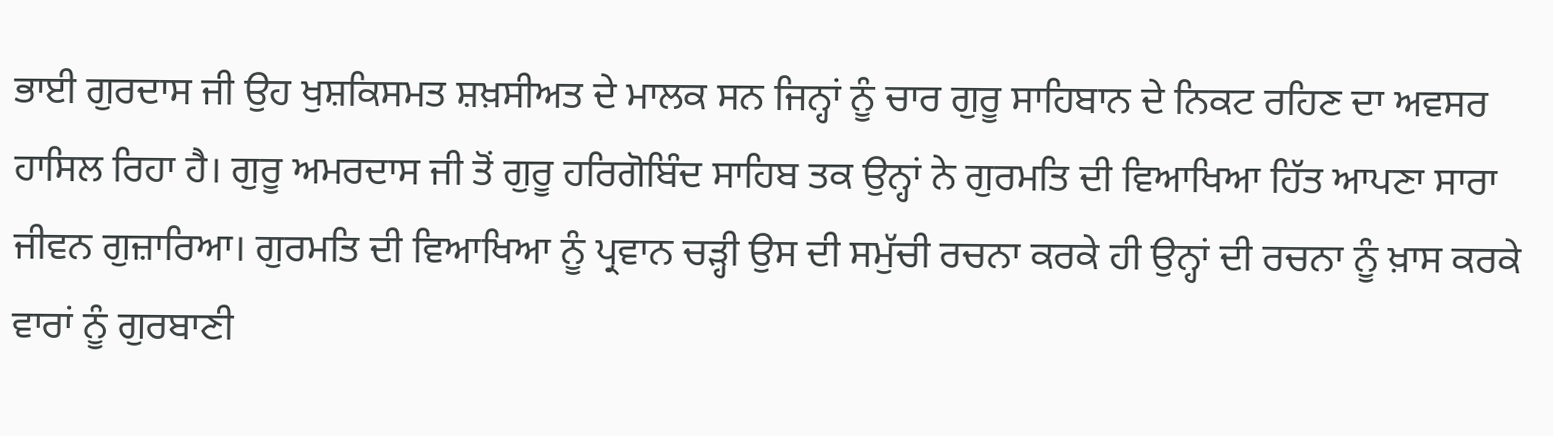ਭਾਈ ਗੁਰਦਾਸ ਜੀ ਉਹ ਖੁਸ਼ਕਿਸਮਤ ਸ਼ਖ਼ਸੀਅਤ ਦੇ ਮਾਲਕ ਸਨ ਜਿਨ੍ਹਾਂ ਨੂੰ ਚਾਰ ਗੁਰੂ ਸਾਹਿਬਾਨ ਦੇ ਨਿਕਟ ਰਹਿਣ ਦਾ ਅਵਸਰ ਹਾਸਿਲ ਰਿਹਾ ਹੈ। ਗੁਰੂ ਅਮਰਦਾਸ ਜੀ ਤੋਂ ਗੁਰੂ ਹਰਿਗੋਬਿੰਦ ਸਾਹਿਬ ਤਕ ਉਨ੍ਹਾਂ ਨੇ ਗੁਰਮਤਿ ਦੀ ਵਿਆਖਿਆ ਹਿੱਤ ਆਪਣਾ ਸਾਰਾ ਜੀਵਨ ਗੁਜ਼ਾਰਿਆ। ਗੁਰਮਤਿ ਦੀ ਵਿਆਖਿਆ ਨੂੰ ਪ੍ਰਵਾਨ ਚੜ੍ਹੀ ਉਸ ਦੀ ਸਮੁੱਚੀ ਰਚਨਾ ਕਰਕੇ ਹੀ ਉਨ੍ਹਾਂ ਦੀ ਰਚਨਾ ਨੂੰ ਖ਼ਾਸ ਕਰਕੇ ਵਾਰਾਂ ਨੂੰ ਗੁਰਬਾਣੀ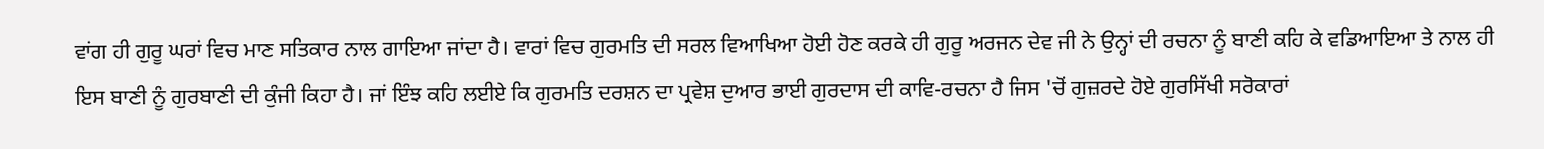ਵਾਂਗ ਹੀ ਗੁਰੂ ਘਰਾਂ ਵਿਚ ਮਾਣ ਸਤਿਕਾਰ ਨਾਲ ਗਾਇਆ ਜਾਂਦਾ ਹੈ। ਵਾਰਾਂ ਵਿਚ ਗੁਰਮਤਿ ਦੀ ਸਰਲ ਵਿਆਖਿਆ ਹੋਈ ਹੋਣ ਕਰਕੇ ਹੀ ਗੁਰੂ ਅਰਜਨ ਦੇਵ ਜੀ ਨੇ ਉਨ੍ਹਾਂ ਦੀ ਰਚਨਾ ਨੂੰ ਬਾਣੀ ਕਹਿ ਕੇ ਵਡਿਆਇਆ ਤੇ ਨਾਲ ਹੀ ਇਸ ਬਾਣੀ ਨੂੰ ਗੁਰਬਾਣੀ ਦੀ ਕੁੰਜੀ ਕਿਹਾ ਹੈ। ਜਾਂ ਇੰਝ ਕਹਿ ਲਈਏ ਕਿ ਗੁਰਮਤਿ ਦਰਸ਼ਨ ਦਾ ਪ੍ਰਵੇਸ਼ ਦੁਆਰ ਭਾਈ ਗੁਰਦਾਸ ਦੀ ਕਾਵਿ-ਰਚਨਾ ਹੈ ਜਿਸ 'ਚੋਂ ਗੁਜ਼ਰਦੇ ਹੋਏ ਗੁਰਸਿੱਖੀ ਸਰੋਕਾਰਾਂ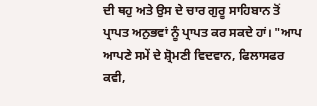ਦੀ ਥਹੁ ਅਤੇ ਉਸ ਦੇ ਚਾਰ ਗੁਰੂ ਸਾਹਿਬਾਨ ਤੋਂ ਪ੍ਰਾਪਤ ਅਨੁਭਵਾਂ ਨੂੰ ਪ੍ਰਾਪਤ ਕਰ ਸਕਦੇ ਹਾਂ। "ਆਪ ਆਪਣੇ ਸਮੇਂ ਦੇ ਸ਼੍ਰੋਮਣੀ ਵਿਦਵਾਨ, ਫਿਲਾਸਫਰ ਕਵੀ,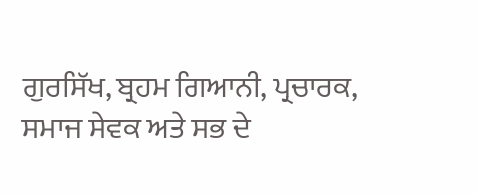ਗੁਰਸਿੱਖ, ਬ੍ਰਹਮ ਗਿਆਨੀ, ਪ੍ਰਚਾਰਕ, ਸਮਾਜ ਸੇਵਕ ਅਤੇ ਸਭ ਦੇ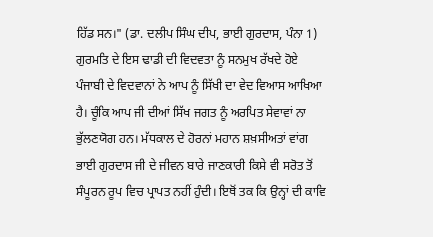ਹਿੱਡ ਸਨ।" (ਡਾ. ਦਲੀਪ ਸਿੰਘ ਦੀਪ, ਭਾਈ ਗੁਰਦਾਸ, ਪੰਨਾ 1) ਗੁਰਮਤਿ ਦੇ ਇਸ ਢਾਡੀ ਦੀ ਵਿਦਵਤਾ ਨੂੰ ਸਨਮੁਖ ਰੱਖਦੇ ਹੋਏ ਪੰਜਾਬੀ ਦੇ ਵਿਦਵਾਨਾਂ ਨੇ ਆਪ ਨੂੰ ਸਿੱਖੀ ਦਾ ਵੇਦ ਵਿਆਸ ਆਖਿਆ ਹੈ। ਚੂੰਕਿ ਆਪ ਜੀ ਦੀਆਂ ਸਿੱਖ ਜਗਤ ਨੂੰ ਅਰਪਿਤ ਸੇਵਾਵਾਂ ਨਾ ਭੁੱਲਣਯੋਗ ਹਨ। ਮੱਧਕਾਲ ਦੇ ਹੋਰਨਾਂ ਮਹਾਨ ਸ਼ਖ਼ਸੀਅਤਾਂ ਵਾਂਗ ਭਾਈ ਗੁਰਦਾਸ ਜੀ ਦੇ ਜੀਵਨ ਬਾਰੇ ਜਾਣਕਾਰੀ ਕਿਸੇ ਵੀ ਸਰੋਤ ਤੋਂ ਸੰਪੂਰਨ ਰੂਪ ਵਿਚ ਪ੍ਰਾਪਤ ਨਹੀਂ ਹੁੰਦੀ। ਇਥੋਂ ਤਕ ਕਿ ਉਨ੍ਹਾਂ ਦੀ ਕਾਵਿ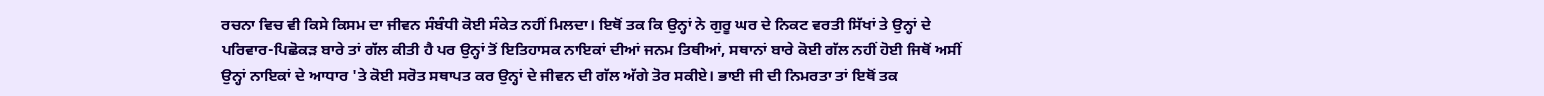ਰਚਨਾ ਵਿਚ ਵੀ ਕਿਸੇ ਕਿਸਮ ਦਾ ਜੀਵਨ ਸੰਬੰਧੀ ਕੋਈ ਸੰਕੇਤ ਨਹੀਂ ਮਿਲਦਾ। ਇਥੋਂ ਤਕ ਕਿ ਉਨ੍ਹਾਂ ਨੇ ਗੁਰੂ ਘਰ ਦੇ ਨਿਕਟ ਵਰਤੀ ਸਿੱਖਾਂ ਤੇ ਉਨ੍ਹਾਂ ਦੇ ਪਰਿਵਾਰ-ਪਿਛੋਕੜ ਬਾਰੇ ਤਾਂ ਗੱਲ ਕੀਤੀ ਹੈ ਪਰ ਉਨ੍ਹਾਂ ਤੋਂ ਇਤਿਹਾਸਕ ਨਾਇਕਾਂ ਦੀਆਂ ਜਨਮ ਤਿਥੀਆਂ, ਸਥਾਨਾਂ ਬਾਰੇ ਕੋਈ ਗੱਲ ਨਹੀਂ ਹੋਈ ਜਿਥੋਂ ਅਸੀਂ ਉਨ੍ਹਾਂ ਨਾਇਕਾਂ ਦੇ ਆਧਾਰ 'ਤੇ ਕੋਈ ਸਰੋਤ ਸਥਾਪਤ ਕਰ ਉਨ੍ਹਾਂ ਦੇ ਜੀਵਨ ਦੀ ਗੱਲ ਅੱਗੇ ਤੋਰ ਸਕੀਏ। ਭਾਈ ਜੀ ਦੀ ਨਿਮਰਤਾ ਤਾਂ ਇਥੋਂ ਤਕ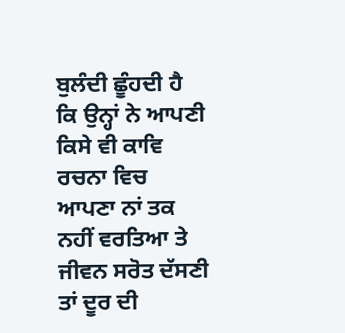ਬੁਲੰਦੀ ਛੂੰਹਦੀ ਹੈ ਕਿ ਉਨ੍ਹਾਂ ਨੇ ਆਪਣੀ ਕਿਸੇ ਵੀ ਕਾਵਿ ਰਚਨਾ ਵਿਚ ਆਪਣਾ ਨਾਂ ਤਕ ਨਹੀਂ ਵਰਤਿਆ ਤੇ ਜੀਵਨ ਸਰੋਤ ਦੱਸਣੀ ਤਾਂ ਦੂਰ ਦੀ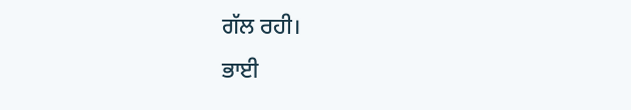ਗੱਲ ਰਹੀ।
ਭਾਈ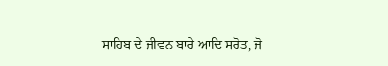ਸਾਹਿਬ ਦੇ ਜੀਵਨ ਬਾਰੇ ਆਦਿ ਸਰੋਤ, ਜੋ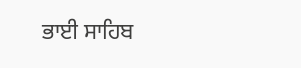ਭਾਈ ਸਾਹਿਬ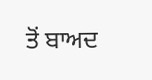ਤੋਂ ਬਾਅਦ